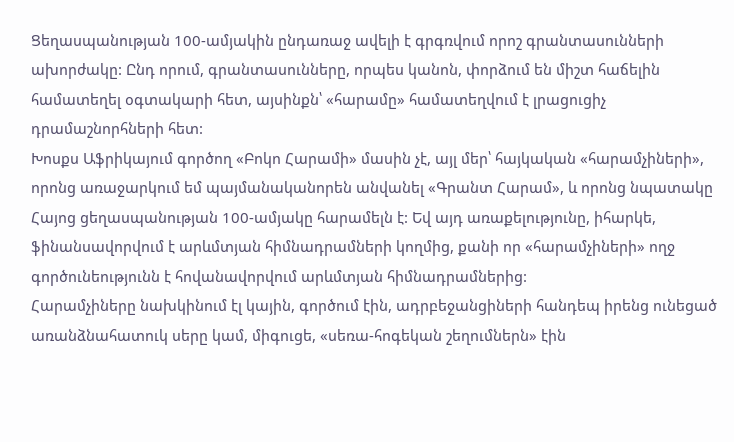Ցեղասպանության 100-ամյակին ընդառաջ ավելի է գրգռվում որոշ գրանտասունների ախորժակը: Ընդ որում, գրանտասունները, որպես կանոն, փորձում են միշտ հաճելին համատեղել օգտակարի հետ, այսինքն՝ «հարամը» համատեղվում է լրացուցիչ դրամաշնորհների հետ:
Խոսքս Աֆրիկայում գործող «Բոկո Հարամի» մասին չէ, այլ մեր՝ հայկական «հարամչիների», որոնց առաջարկում եմ պայմանականորեն անվանել «Գրանտ Հարամ», և որոնց նպատակը Հայոց ցեղասպանության 100-ամյակը հարամելն է: Եվ այդ առաքելությունը, իհարկե, ֆինանսավորվում է արևմտյան հիմնադրամների կողմից, քանի որ «հարամչիների» ողջ գործունեությունն է հովանավորվում արևմտյան հիմնադրամներից:
Հարամչիները նախկինում էլ կային, գործում էին, ադրբեջանցիների հանդեպ իրենց ունեցած առանձնահատուկ սերը կամ, միգուցե, «սեռա-հոգեկան շեղումներն» էին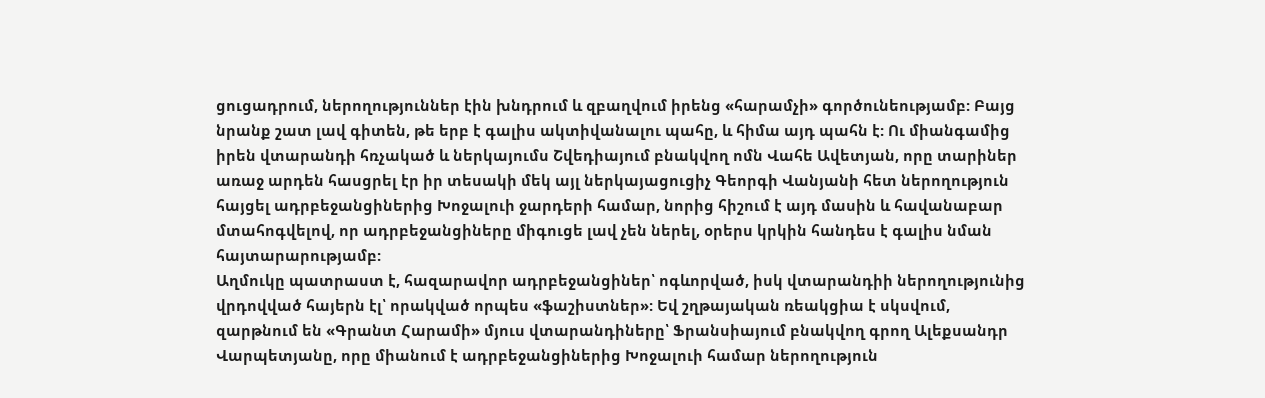ցուցադրում, ներողություններ էին խնդրում և զբաղվում իրենց «հարամչի» գործունեությամբ: Բայց նրանք շատ լավ գիտեն, թե երբ է գալիս ակտիվանալու պահը, և հիմա այդ պահն է: Ու միանգամից իրեն վտարանդի հռչակած և ներկայումս Շվեդիայում բնակվող ոմն Վահե Ավետյան, որը տարիներ առաջ արդեն հասցրել էր իր տեսակի մեկ այլ ներկայացուցիչ Գեորգի Վանյանի հետ ներողություն հայցել ադրբեջանցիներից Խոջալուի ջարդերի համար, նորից հիշում է այդ մասին և հավանաբար մտահոգվելով, որ ադրբեջանցիները միգուցե լավ չեն ներել, օրերս կրկին հանդես է գալիս նման հայտարարությամբ:
Աղմուկը պատրաստ է, հազարավոր ադրբեջանցիներ՝ ոգևորված, իսկ վտարանդիի ներողությունից վրդովված հայերն էլ՝ որակված որպես «ֆաշիստներ»: Եվ շղթայական ռեակցիա է սկսվում, զարթնում են «Գրանտ Հարամի» մյուս վտարանդիները՝ Ֆրանսիայում բնակվող գրող Ալեքսանդր Վարպետյանը, որը միանում է ադրբեջանցիներից Խոջալուի համար ներողություն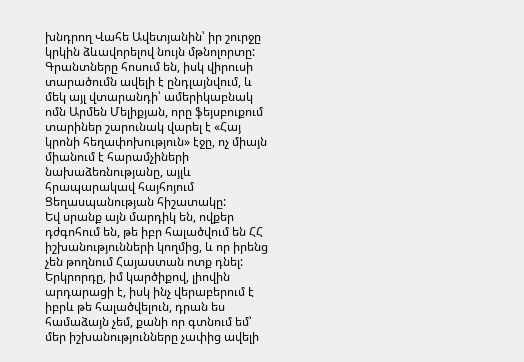խնդրող Վահե Ավետյանին՝ իր շուրջը կրկին ձևավորելով նույն մթնոլորտը: Գրանտները հոսում են, իսկ վիրուսի տարածումն ավելի է ընդլայնվում, և մեկ այլ վտարանդի՝ ամերիկաբնակ ոմն Արմեն Մելիքյան, որը ֆեյսբուքում տարիներ շարունակ վարել է «Հայ կրոնի հեղափոխություն» էջը, ոչ միայն միանում է հարամչիների նախաձեռնությանը, այլև հրապարակավ հայհոյում Ցեղասպանության հիշատակը:
Եվ սրանք այն մարդիկ են, ովքեր դժգոհում են, թե իբր հալածվում են ՀՀ իշխանությունների կողմից, և որ իրենց չեն թողնում Հայաստան ոտք դնել: Երկրորդը, իմ կարծիքով, լիովին արդարացի է, իսկ ինչ վերաբերում է իբրև թե հալածվելուն, դրան ես համաձայն չեմ, քանի որ գտնում եմ՝ մեր իշխանությունները չափից ավելի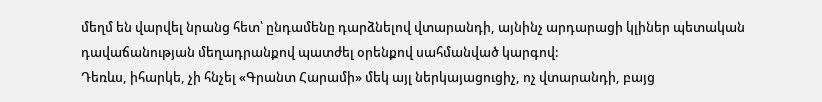մեղմ են վարվել նրանց հետ՝ ընդամենը դարձնելով վտարանդի, այնինչ արդարացի կլիներ պետական դավաճանության մեղադրանքով պատժել օրենքով սահմանված կարգով:
Դեռևս, իհարկե, չի հնչել «Գրանտ Հարամի» մեկ այլ ներկայացուցիչ, ոչ վտարանդի, բայց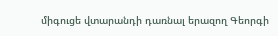միգուցե վտարանդի դառնալ երազող Գեորգի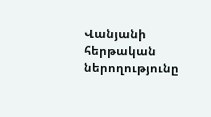Վանյանի հերթական ներողությունը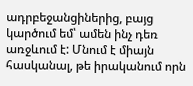ադրբեջանցիներից, բայց կարծում եմ՝ ամեն ինչ դեռ առջևում է: Մնում է միայն հասկանալ, թե իրականում որն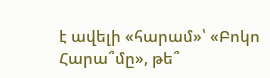է ավելի «հարամ»՝ «Բոկո Հարա՞մը», թե՞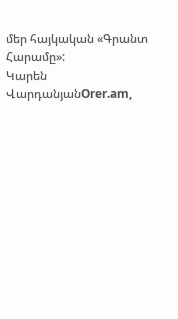մեր հայկական «Գրանտ Հարամը»:
Կարեն ՎարդանյանOrer.am,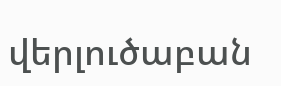վերլուծաբան